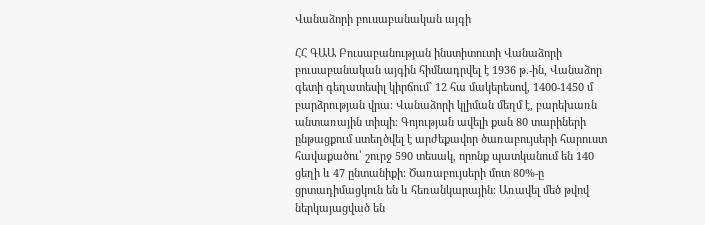Վանաձորի բուսաբանական այգի

ՀՀ ԳԱԱ Բուսաբանության ինստիտուտի Վանաձորի բուսաբանական այգին հիմնադրվել է 1936 թ.-ին, Վանաձոր գետի գեղատեսիլ կիրճում` 12 հա մակերեսով, 1400-1450 մ բարձրության վրա։ Վանաձորի կլիման մեղմ է, բարեխառն անտառային տիպի։ Գոյության ավելի քան 80 տարիների ընթացքում ստեղծվել է արժեքավոր ծառաբույսերի հարուստ հավաքածու՝ շուրջ 590 տեսակ, որոնք պատկանում են 140 ցեղի և 47 ընտանիքի: Ծառաբույսերի մոտ 80%-ը ցրտադիմացկուն են և հեռանկարային: Առավել մեծ թվով ներկայացված են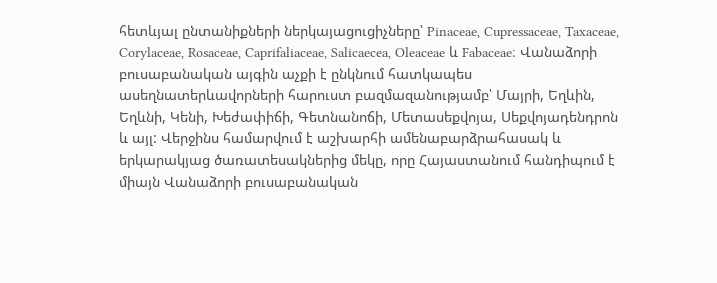հետևյալ ընտանիքների ներկայացուցիչները՝ Pinaceae, Cupressaceae, Taxaceae, Corylaceae, Rosaceae, Caprifaliaceae, Salicaecea, Oleaceae և Fabaceae։ Վանաձորի բուսաբանական այգին աչքի է ընկնում հատկապես ասեղնատերևավորների հարուստ բազմազանությամբ՝ Մայրի, Եղևին, Եղևնի, Կենի, Խեժափիճի, Գետնանոճի, Մետասեքվոյա, Սեքվոյադենդրոն և այլ: Վերջինս համարվում է աշխարհի ամենաբարձրահասակ և երկարակյաց ծառատեսակներից մեկը, որը Հայաստանում հանդիպում է միայն Վանաձորի բուսաբանական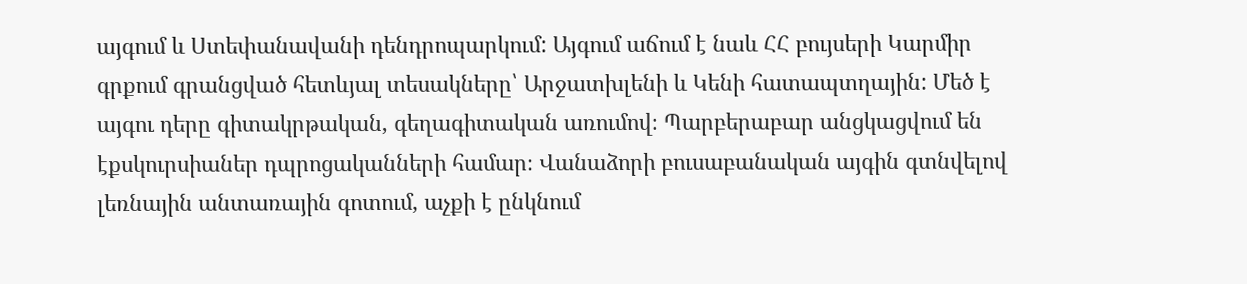այգում և Ստեփանավանի դենդրոպարկում: Այգում աճում է նաև ՀՀ բույսերի Կարմիր գրքում գրանցված հետևյալ տեսակները՝ Արջատխլենի և Կենի հատապտղային: Մեծ է այգու դերը գիտակրթական, գեղագիտական առումով։ Պարբերաբար անցկացվում են էքսկուրսիաներ դպրոցականների համար։ Վանաձորի բուսաբանական այգին գտնվելով լեռնային անտառային գոտում, աչքի է ընկնում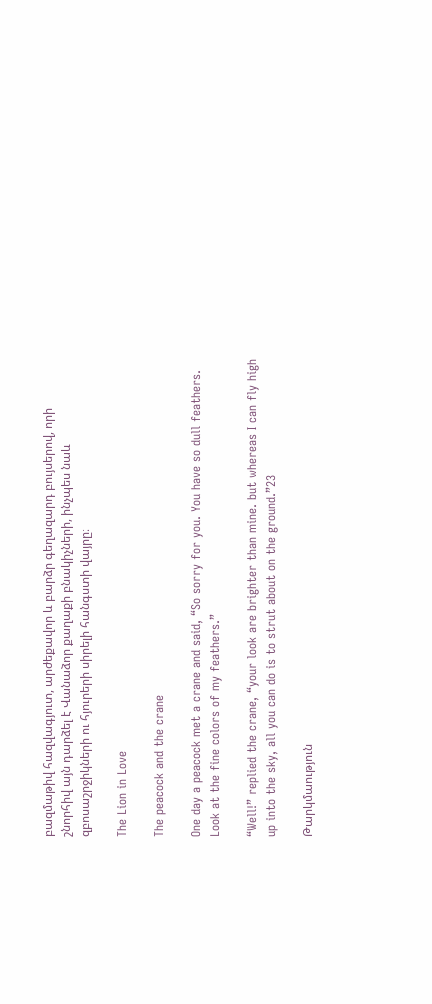բազմաթիվ հազվագյուտ, արժեքավոր և բարձր գեղազարդ բույսերով, որի շնորհիվ այն դարձել է Վանաձոր քաղաքի բնակիչների, ինչպես նաև զբոսաշրջիկների ու հյուրերի սիրելի հանգստի վայրը։

The Lion in Love

The peacock and the crane

One day a peacock met a crane and said, “So sorry for you. You have so dull feathers. Look at the fine colors of my feathers.”

“Well!” replied the crane, “your look are brighter than mine. but whereas I can fly high up into the sky, all you can do is to strut about on the ground.”23

Թարկմաություն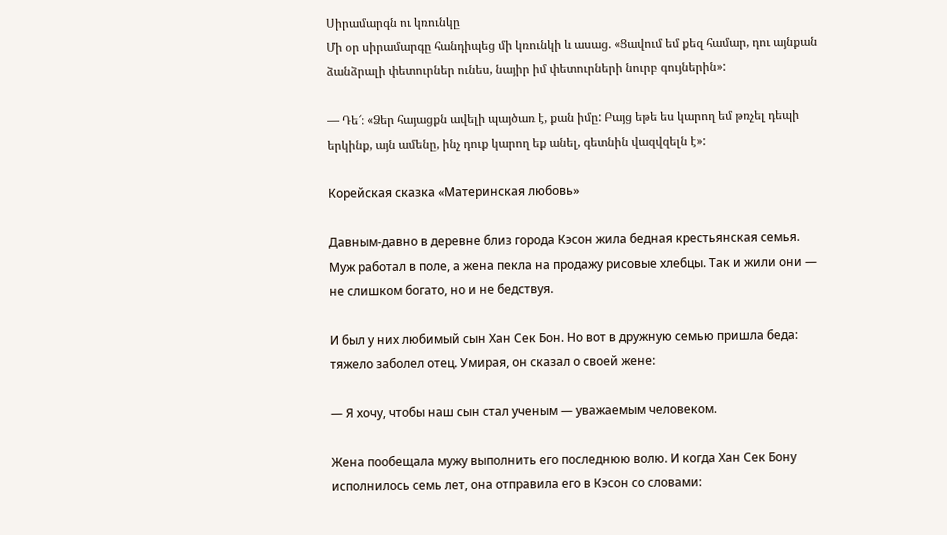Սիրամարգն ու կռունկը
Մի օր սիրամարգը հանդիպեց մի կռունկի և ասաց. «Ցավում եմ քեզ համար, դու այնքան ձանձրալի փետուրներ ունես, նայիր իմ փետուրների նուրբ գույներին»:

— Դե՜։ «Ձեր հայացքն ավելի պայծառ է, քան իմը: Բայց եթե ես կարող եմ թռչել դեպի երկինք, այն ամենը, ինչ դուք կարող եք անել, գետնին վազվզելն է»:

Корейская сказка «Материнская любовь»

Давным-давно в деревне близ города Кэсон жила бедная крестьянская семья. Муж работал в поле, а жена пекла на продажу рисовые хлебцы. Так и жили они — не слишком богато, но и не бедствуя.

И был у них любимый сын Хан Сек Бон. Но вот в дружную семью пришла беда: тяжело заболел отец. Умирая, он сказал о своей жене:

— Я хочу, чтобы наш сын стал ученым — уважаемым человеком.

Жена пообещала мужу выполнить его последнюю волю. И когда Хан Сек Бону исполнилось семь лет, она отправила его в Кэсон со словами: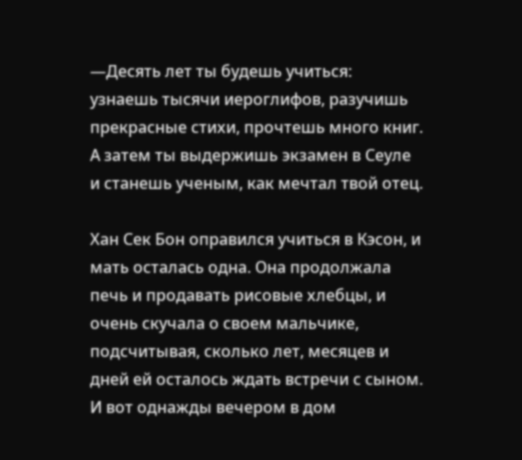—Десять лет ты будешь учиться: узнаешь тысячи иероглифов, разучишь прекрасные стихи, прочтешь много книг. А затем ты выдержишь экзамен в Сеуле и станешь ученым, как мечтал твой отец.

Хан Сек Бон оправился учиться в Кэсон, и мать осталась одна. Она продолжала печь и продавать рисовые хлебцы, и очень скучала о своем мальчике, подсчитывая, сколько лет, месяцев и дней ей осталось ждать встречи с сыном. И вот однажды вечером в дом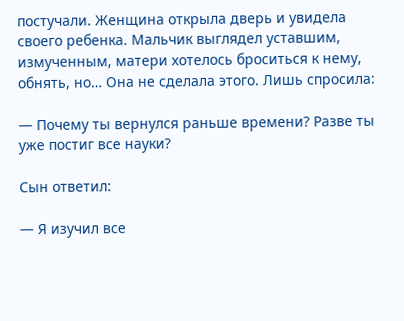постучали. Женщина открыла дверь и увидела своего ребенка. Мальчик выглядел уставшим, измученным, матери хотелось броситься к нему, обнять, но… Она не сделала этого. Лишь спросила:

— Почему ты вернулся раньше времени? Разве ты уже постиг все науки?

Сын ответил:

— Я изучил все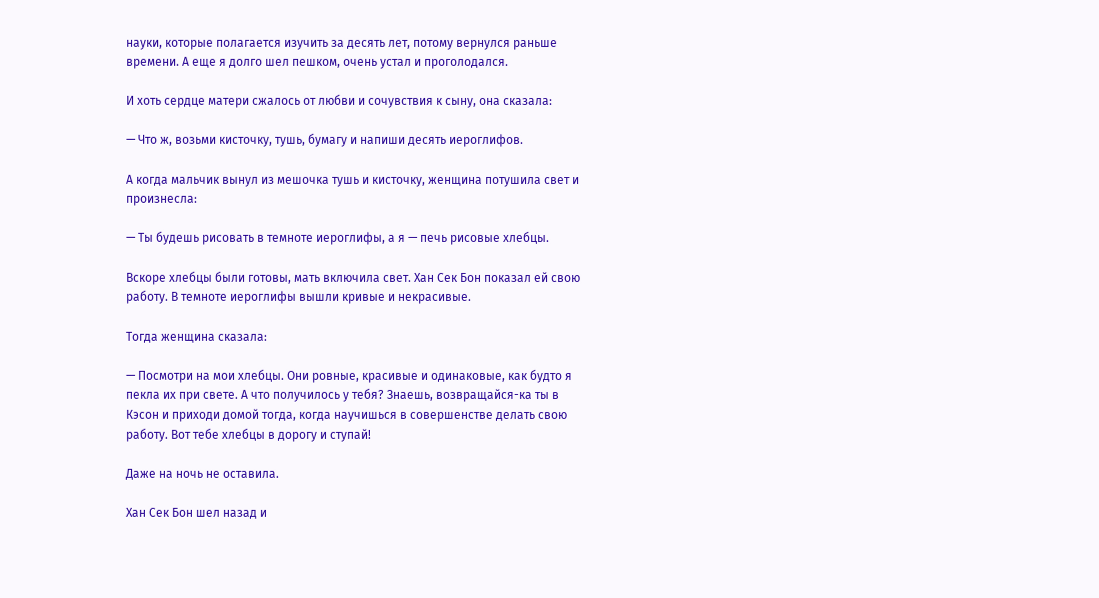науки, которые полагается изучить за десять лет, потому вернулся раньше времени. А еще я долго шел пешком, очень устал и проголодался.

И хоть сердце матери сжалось от любви и сочувствия к сыну, она сказала:

— Что ж, возьми кисточку, тушь, бумагу и напиши десять иероглифов.

А когда мальчик вынул из мешочка тушь и кисточку, женщина потушила свет и произнесла:

— Ты будешь рисовать в темноте иероглифы, а я — печь рисовые хлебцы.

Вскоре хлебцы были готовы, мать включила свет. Хан Сек Бон показал ей свою работу. В темноте иероглифы вышли кривые и некрасивые.

Тогда женщина сказала:

— Посмотри на мои хлебцы. Они ровные, красивые и одинаковые, как будто я пекла их при свете. А что получилось у тебя? Знаешь, возвращайся-ка ты в Кэсон и приходи домой тогда, когда научишься в совершенстве делать свою работу. Вот тебе хлебцы в дорогу и ступай!

Даже на ночь не оставила.

Хан Сек Бон шел назад и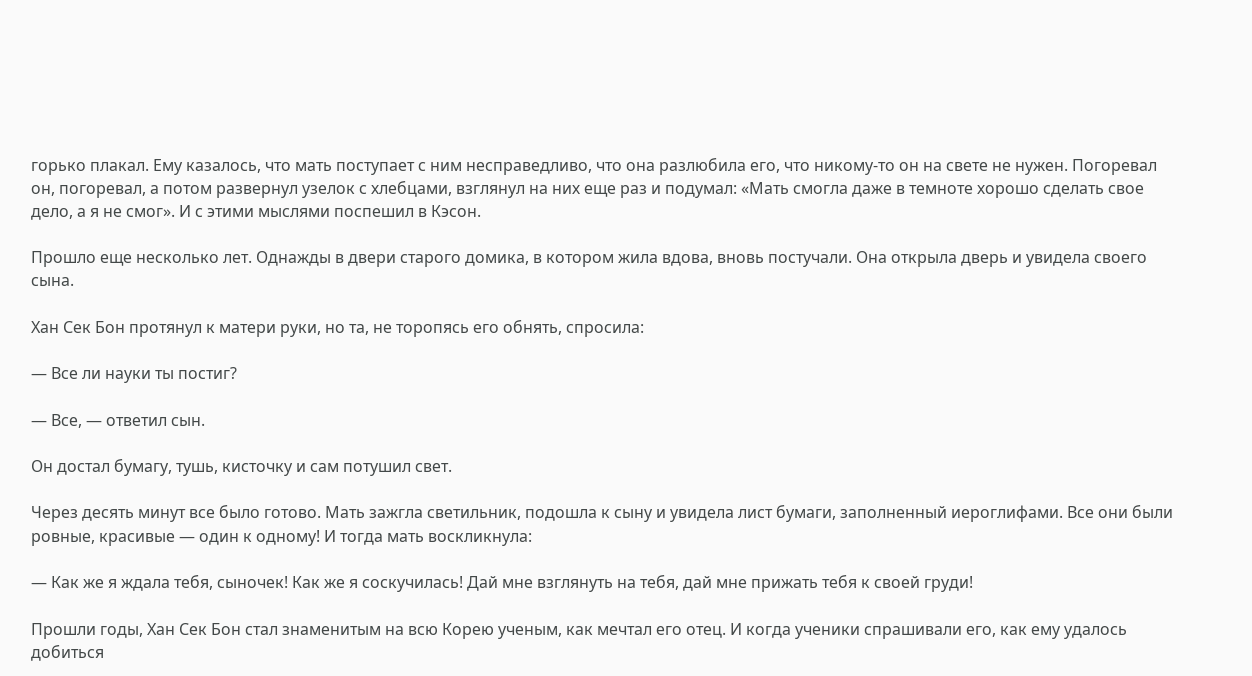горько плакал. Ему казалось, что мать поступает с ним несправедливо, что она разлюбила его, что никому-то он на свете не нужен. Погоревал он, погоревал, а потом развернул узелок с хлебцами, взглянул на них еще раз и подумал: «Мать смогла даже в темноте хорошо сделать свое дело, а я не смог». И с этими мыслями поспешил в Кэсон.

Прошло еще несколько лет. Однажды в двери старого домика, в котором жила вдова, вновь постучали. Она открыла дверь и увидела своего сына.

Хан Сек Бон протянул к матери руки, но та, не торопясь его обнять, спросила:

— Все ли науки ты постиг?

— Все, — ответил сын.

Он достал бумагу, тушь, кисточку и сам потушил свет.

Через десять минут все было готово. Мать зажгла светильник, подошла к сыну и увидела лист бумаги, заполненный иероглифами. Все они были ровные, красивые — один к одному! И тогда мать воскликнула:

— Как же я ждала тебя, сыночек! Как же я соскучилась! Дай мне взглянуть на тебя, дай мне прижать тебя к своей груди!

Прошли годы, Хан Сек Бон стал знаменитым на всю Корею ученым, как мечтал его отец. И когда ученики спрашивали его, как ему удалось добиться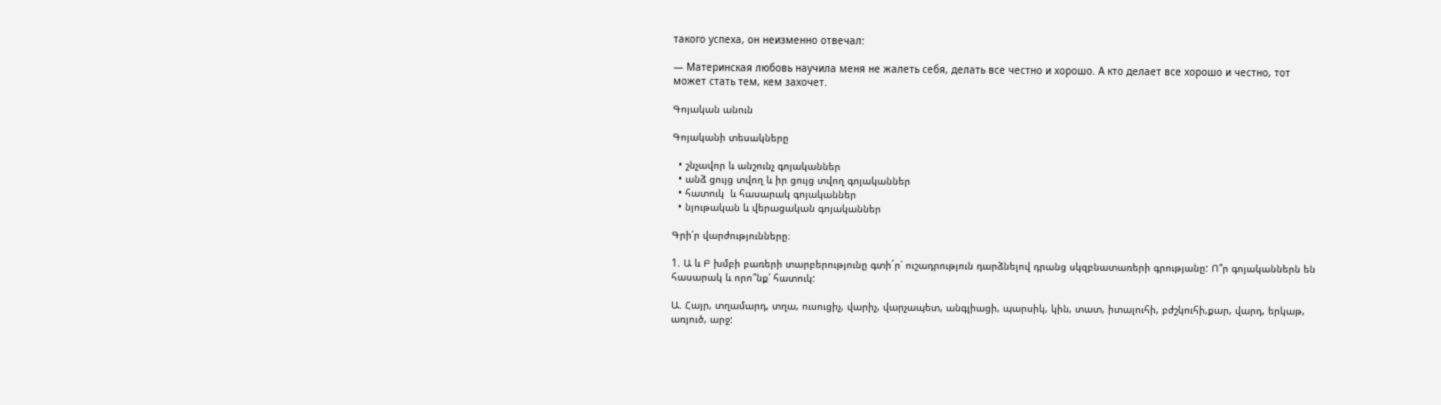такого успеха, он неизменно отвечал:

— Материнская любовь научила меня не жалеть себя, делать все честно и хорошо. А кто делает все хорошо и честно, тот может стать тем, кем захочет.

Գոյական անուն

Գոյականի տեսակները

  • շնչավոր և անշունչ գոյականներ
  • անձ ցույց տվող և իր ցույց տվող գոյականներ
  • հատուկ  և հասարակ գոյականներ
  • նյութական և վերացական գոյականներ

Գրի՛ր վարժությունները։

1. Ա և Բ խմբի բառերի տարբերությունը գտի´ր՝ ուշադրություն դարձնելով դրանց սկզբնատառերի գրությանը: Ո՞ր գոյականներն են հասարակ և որո՞նք՝ հատուկ:

Ա. Հայր, տղամարդ, տղա, ուսուցիչ, վարիչ, վարչապետ, անգլիացի, պարսիկ, կին, տատ, իտալուհի, բժշկուհի,քար, վարդ, երկաթ, առյուծ, արջ: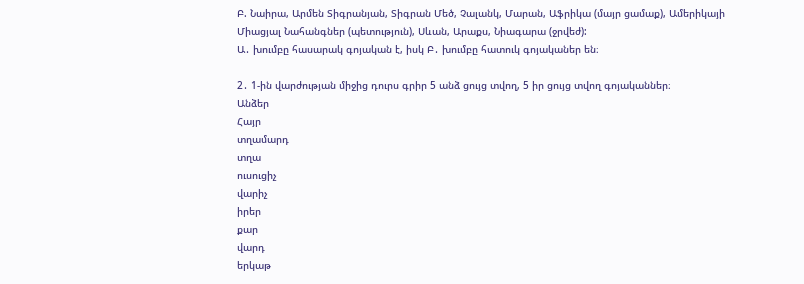Բ. Նաիրա, Արմեն Տիգրանյան, Տիգրան Մեծ, Չալանկ, Մարան, Աֆրիկա (մայր ցամաք), Ամերիկայի Միացյալ Նահանգներ (պետություն), Սևան, Արաքս, Նիագարա (ջրվեժ):
Ա․ խումբը հասարակ գոյական է, իսկ Բ․ խումբը հատուկ գոյականեր են։

2․ 1-ին վարժության միջից դուրս գրիր 5 անձ ցույց տվող, 5 իր ցույց տվող գոյականներ։
Անձեր
Հայր
տղամարդ
տղա
ուսուցիչ
վարիչ
իրեր
քար
վարդ
երկաթ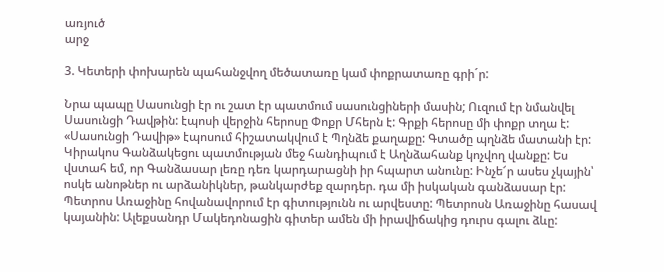առյուծ
արջ

3. Կետերի փոխարեն պահանջվող մեծատառը կամ փոքրատառը գրի´ր:

Նրա պապը Սասունցի էր ու շատ էր պատմում սասունցիների մասին; Ուզում էր նմանվել Սասունցի Դավթին: էպոսի վերջին հերոսը Փոքր Մհերն է: Գրքի հերոսը մի փոքր տղա է: «Սասունցի Դավիթ» էպոսում հիշատակվում է Պղնձե քաղաքը: Գտածը պղնձե մատանի էր: Կիրակոս Գանձակեցու պատմության մեջ հանդիպում է Աղնձահանք կոչվող վանքը: Ես վստահ եմ, որ Գանձասար լեռը դեռ կարդարացնի իր հպարտ անունը: Ինչե՜ր ասես չկային՝ ոսկե անոթներ ու արձանիկներ, թանկարժեք զարդեր. դա մի իսկական գանձասար էր: Պետրոս Առաջինը հովանավորում էր գիտությունն ու արվեստը: Պետրոսն Առաջինը հասավ կայանին: Ալեքսանդր Մակեդոնացին գիտեր ամեն մի իրավիճակից դուրս գալու ձևը: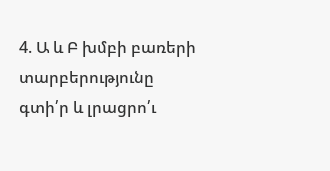4. Ա և Բ խմբի բառերի տարբերությունը գտի՛ր և լրացրո՛ւ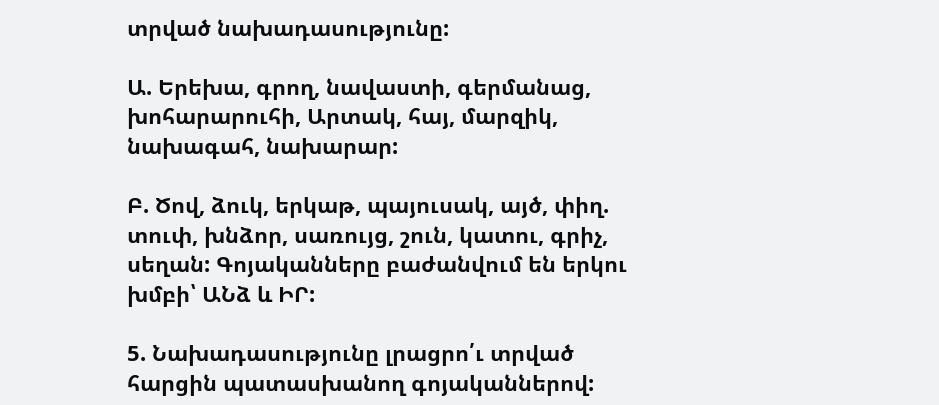տրված նախադասությունը:

Ա. Երեխա, գրող, նավաստի, գերմանաց, խոհարարուհի, Արտակ, հայ, մարզիկ, նախագահ, նախարար:

Բ. Ծով, ձուկ, երկաթ, պայուսակ, այծ, փիղ. տուփ, խնձոր, սառույց, շուն, կատու, գրիչ, սեղան: Գոյականները բաժանվում են երկու խմբի՝ ԱՆձ և ԻՐ:

5. Նախադասությունը լրացրո՛ւ տրված հարցին պատասխանող գոյականներով: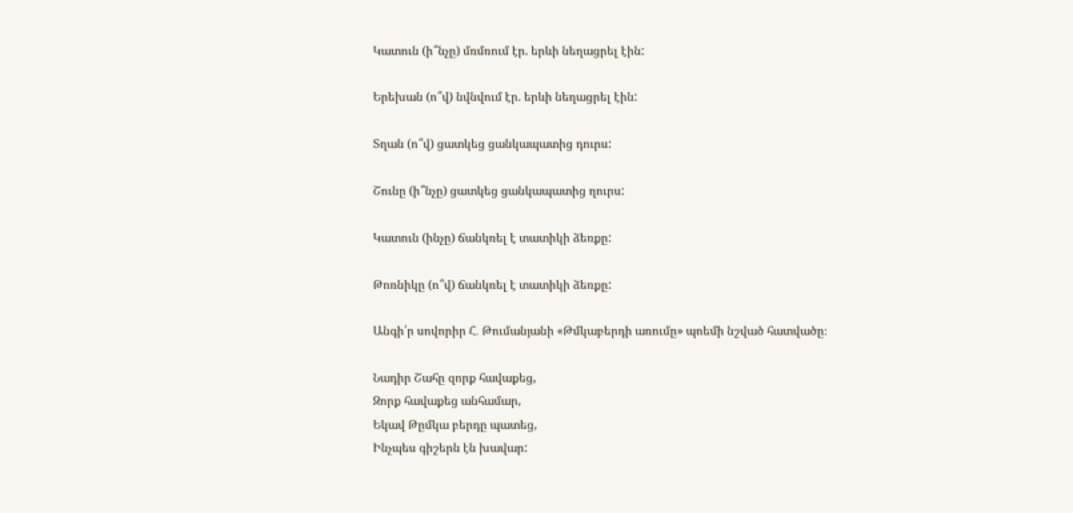Կատուն (ի՞նչը) մռմռում էր. երևի նեղացրել էին:

Երեխան (ո՞վ) նվնվում էր. երևի նեղացրել էին:

Տղան (ո՞վ) ցատկեց ցանկապատից դուրս:

Շունը (ի՞նչը) ցատկեց ցանկապատից ղուրս:

Կատուն (ինչը) ճանկռել է տատիկի ձեռքը:

Թոռնիկը (ո՞վ) ճանկռել է տատիկի ձեռքը:

Անգի՛ր սովորիր Հ․ Թումանյանի «Թմկաբերդի առումը» պոեմի նշված հատվածը։

Նադիր Շահը զորք հավաքեց,
Զորք հավաքեց անհամար,
Եկավ Թըմկա բերդը պատեց,
Ինչպես գիշերն էն խավար: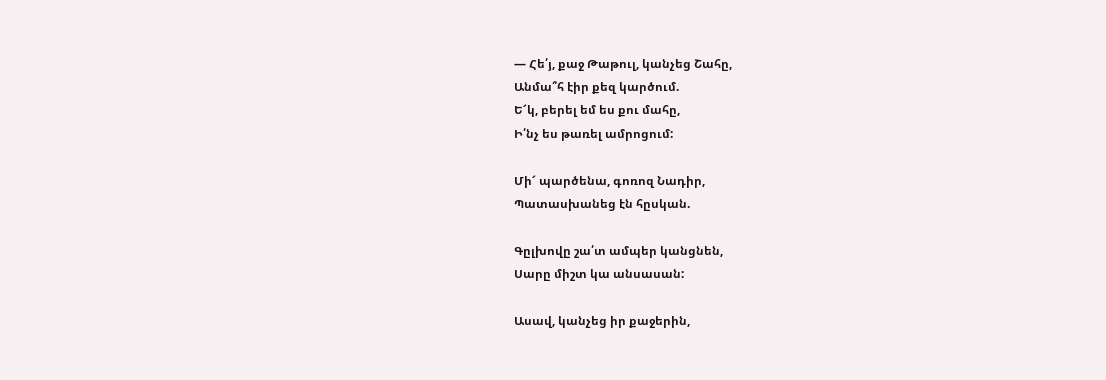— Հե՛յ, քաջ Թաթուլ, կանչեց Շահը,
Անմա՞հ էիր քեզ կարծում.
Ե՜կ, բերել եմ ես քու մահը,
Ի՛նչ ես թառել ամրոցում:

Մի՜ պարծենա, գոռոզ Նադիր,
Պատասխանեց էն հըսկան.

Գըլխովը շա՛տ ամպեր կանցնեն,
Սարը միշտ կա անսասան:

Ասավ, կանչեց իր քաջերին,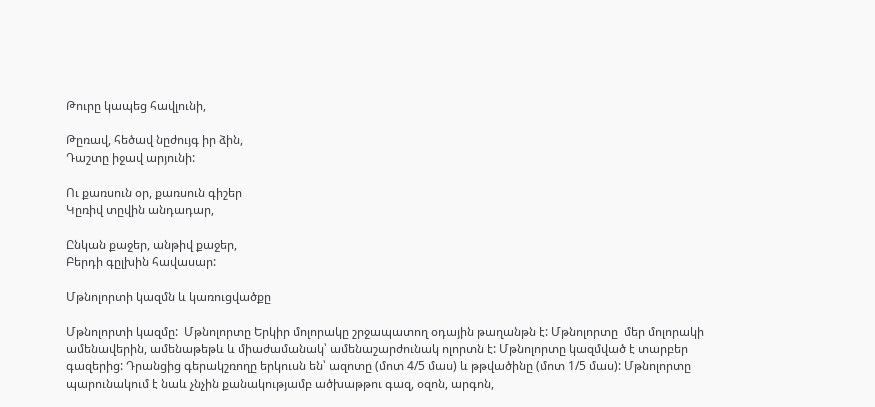Թուրը կապեց հավլունի,

Թըռավ, հեծավ նըժույգ իր ձին,
Դաշտը իջավ արյունի:

Ու քառսուն օր, քառսուն գիշեր
Կըռիվ տըվին անդադար,

Ընկան քաջեր, անթիվ քաջեր,
Բերդի գըլխին հավասար:

Մթնոլորտի կազմն և կառուցվածքը

Մթնոլորտի կազմը:  Մթնոլորտը Երկիր մոլորակը շրջապատող օդային թաղանթն է: Մթնոլորտը  մեր մոլորակի ամենավերին, ամենաթեթև և միաժամանակ՝ ամենաշարժունակ ոլորտն է: Մթնոլորտը կազմված է տարբեր գազերից: Դրանցից գերակշռողը երկուսն են՝ ազոտը (մոտ 4/5 մաս) և թթվածինը (մոտ 1/5 մաս): Մթնոլորտը պարունակում է նաև չնչին քանակությամբ ածխաթթու գազ, օզոն, արգոն,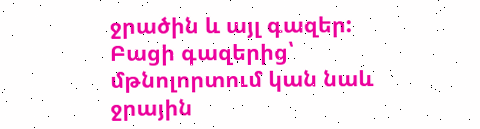ջրածին և այլ գազեր: Բացի գազերից՝ մթնոլորտում կան նաև ջրային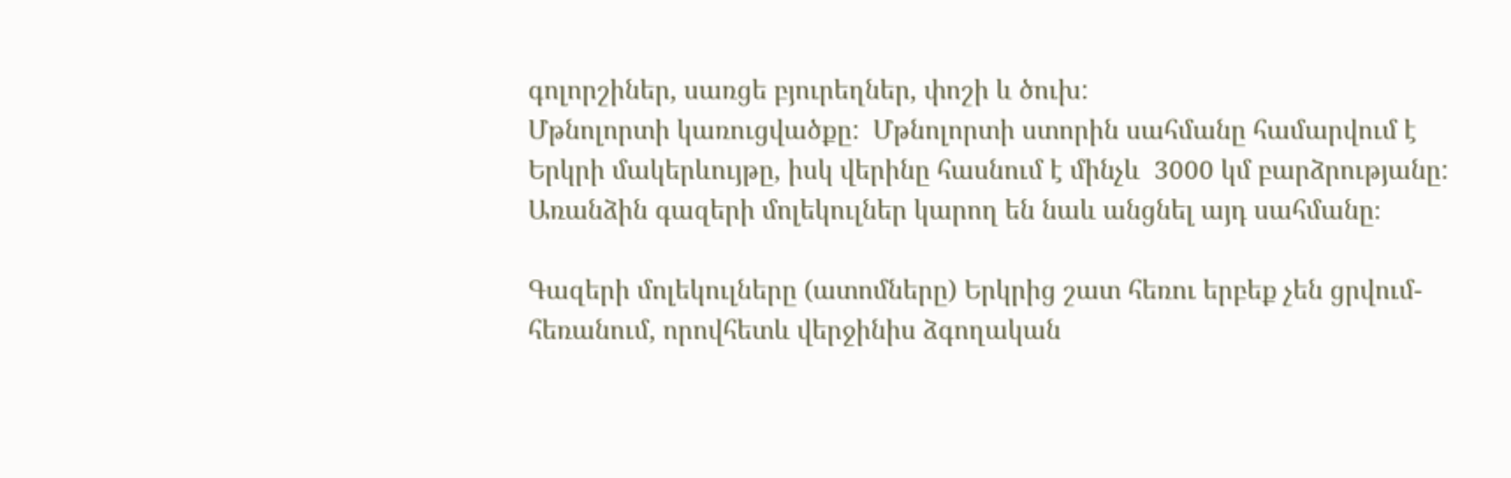գոլորշիներ, սառցե բյուրեղներ, փոշի և ծուխ:
Մթնոլորտի կառուցվածքը:  Մթնոլորտի ստորին սահմանը համարվում է Երկրի մակերևույթը, իսկ վերինը հասնում է մինչև  3000 կմ բարձրությանը: Առանձին գազերի մոլեկուլներ կարող են նաև անցնել այդ սահմանը։

Գազերի մոլեկուլները (ատոմները) Երկրից շատ հեռու երբեք չեն ցրվում-հեռանում, որովհետև վերջինիս ձգողական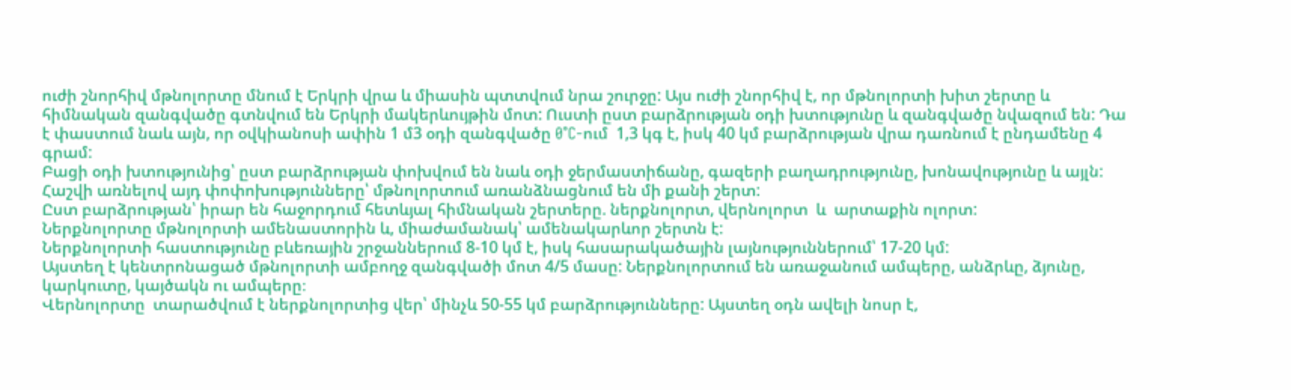ուժի շնորհիվ մթնոլորտը մնում է Երկրի վրա և միասին պտտվում նրա շուրջը: Այս ուժի շնորհիվ է, որ մթնոլորտի խիտ շերտը և հիմնական զանգվածը գտնվում են Երկրի մակերևույթին մոտ: Ուստի ըստ բարձրության օդի խտությունը և զանգվածը նվազում են: Դա է փաստում նաև այն, որ օվկիանոսի ափին 1 մ3 օդի զանգվածը 0°C-ում  1,3 կգ է, իսկ 40 կմ բարձրության վրա դառնում է ընդամենը 4 գրամ:
Բացի օդի խտությունից՝ ըստ բարձրության փոխվում են նաև օդի ջերմաստիճանը, գազերի բաղադրությունը, խոնավությունը և այլն: Հաշվի առնելով այդ փոփոխությունները՝ մթնոլորտում առանձնացնում են մի քանի շերտ:
Ըստ բարձրության՝ իրար են հաջորդում հետևյալ հիմնական շերտերը. ներքնոլորտ, վերնոլորտ  և  արտաքին ոլորտ:
Ներքնոլորտը մթնոլորտի ամենաստորին և, միաժամանակ՝ ամենակարևոր շերտն է:
Ներքնոլորտի հաստությունը բևեռային շրջաններում 8-10 կմ է, իսկ հասարակածային լայնություններում՝ 17-20 կմ:
Այստեղ է կենտրոնացած մթնոլորտի ամբողջ զանգվածի մոտ 4/5 մասը: Ներքնոլորտում են առաջանում ամպերը, անձրևը, ձյունը, կարկուտը, կայծակն ու ամպերը։
Վերնոլորտը  տարածվում է ներքնոլորտից վեր՝ մինչև 50-55 կմ բարձրությունները: Այստեղ օդն ավելի նոսր է,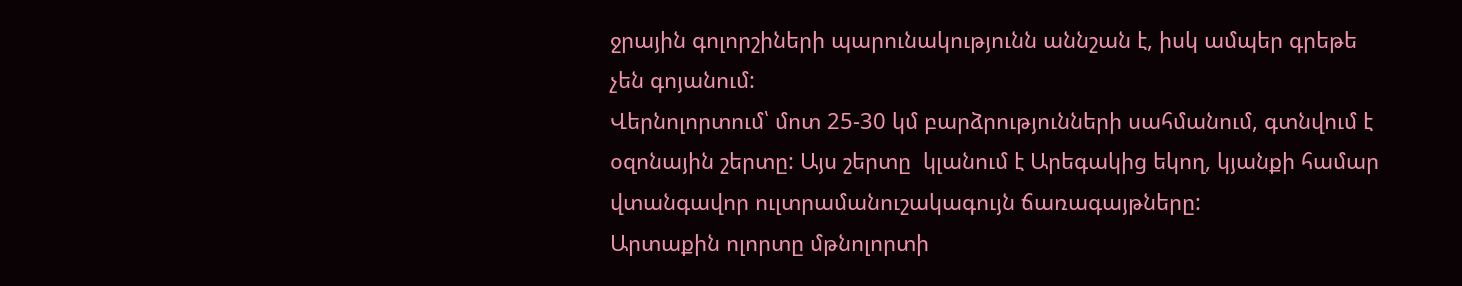ջրային գոլորշիների պարունակությունն աննշան է, իսկ ամպեր գրեթե չեն գոյանում:
Վերնոլորտում՝ մոտ 25-30 կմ բարձրությունների սահմանում, գտնվում է օզոնային շերտը: Այս շերտը  կլանում է Արեգակից եկող, կյանքի համար վտանգավոր ուլտրամանուշակագույն ճառագայթները:
Արտաքին ոլորտը մթնոլորտի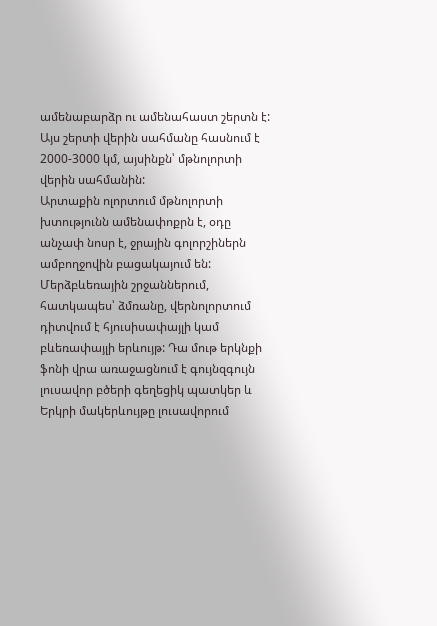ամենաբարձր ու ամենահաստ շերտն է: Այս շերտի վերին սահմանը հասնում է 2000-3000 կմ, այսինքն՝ մթնոլորտի վերին սահմանին:
Արտաքին ոլորտում մթնոլորտի խտությունն ամենափոքրն է, օդը  անչափ նոսր է, ջրային գոլորշիներն ամբողջովին բացակայում են:
Մերձբևեռային շրջաններում, հատկապես՝ ձմռանը, վերնոլորտում դիտվում է հյուսիսափայլի կամ բևեռափայլի երևույթ: Դա մութ երկնքի ֆոնի վրա առաջացնում է գույնզգույն լուսավոր բծերի գեղեցիկ պատկեր և Երկրի մակերևույթը լուսավորում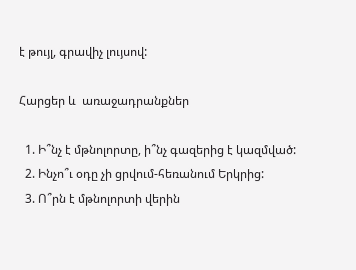է թույլ, գրավիչ լույսով:

Հարցեր և  առաջադրանքներ

  1. Ի՞նչ է մթնոլորտը, ի՞նչ գազերից է կազմված:
  2. Ինչո՞ւ օդը չի ցրվում-հեռանում Երկրից:
  3. Ո՞րն է մթնոլորտի վերին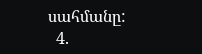սահմանը:
  4.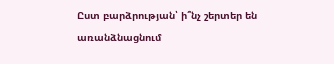Ըստ բարձրության՝ ի՞նչ շերտեր են առանձնացնում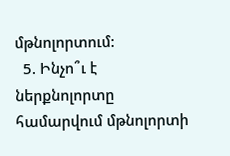մթնոլորտում:
  5. Ինչո՞ւ է ներքնոլորտը համարվում մթնոլորտի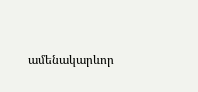ամենակարևոր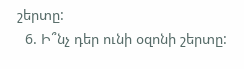շերտը:
  6. Ի՞նչ դեր ունի օզոնի շերտը: